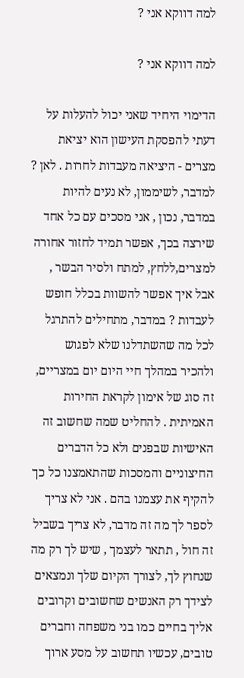למה דווקא אני ?

למה דווקא אני ?

הדימוי היחיד שאני יכול להעלות על דעתי להפסקת העישון הוא יציאת מצרים - היציאה מעבדות לחרות . לאן ? למדבר, לשיממון, לא נעים להיות במדבר, נכון , אני מסכים עם כל אחד שירצה בכך, אפשר תמיד לחזור אחורה למצרים,ללחץ, למתח ולסיר הבשר , אבל איך אפשר להשוות בכלל חופש לעבדות ? במדבר, מתחילים להתרגל לכל מה שהשתדלנו שלא לפגוש ולהכיר במהלך חיי היום יום במצריים, זה סוג של אימון לקראת החירות האמיתית . להחליט שמה שחשוב זה האישיות שבפנים ולא כל הדברים החיצוניים והמסכות שהתאמצנו כל כך להקיף את עצמנו בהם . אני לא צריך לספר לך מה זה מדבר, לא צריך בשביל זה חול , תתאר לעצמך , שיש לך רק מה שנחוץ לך, לצורך הקיום שלך ונמצאים לצידך רק האנשים שחשובים וקרובים אליך בחיים כמו בני משפחה וחברים טובים, עכשיו תחשוב על מסע ארוך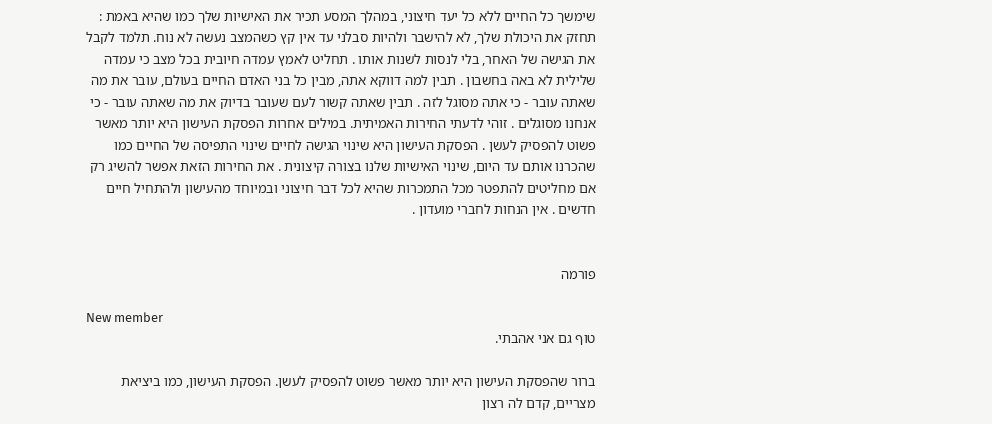שימשך כל החיים ללא כל יעד חיצוני, במהלך המסע תכיר את האישיות שלך כמו שהיא באמת : תחזק את היכולת שלך, לא להישבר ולהיות סבלני עד אין קץ כשהמצב נעשה לא נוח. תלמד לקבל את הגישה של האחר, בלי לנסות לשנות אותו . תחליט לאמץ עמדה חיובית בכל מצב כי עמדה שלילית לא באה בחשבון . תבין למה דווקא אתה, מבין כל בני האדם החיים בעולם, עובר את מה שאתה עובר - כי אתה מסוגל לזה . תבין שאתה קשור לעם שעובר בדיוק את מה שאתה עובר - כי אנחנו מסוגלים . זוהי לדעתי החירות האמיתית. במילים אחרות הפסקת העישון היא יותר מאשר פשוט להפסיק לעשן . הפסקת העישון היא שינוי הגישה לחיים שינוי התפיסה של החיים כמו שהכרנו אותם עד היום, שינוי האישיות שלנו בצורה קיצונית . את החירות הזאת אפשר להשיג רק אם מחליטים להתפטר מכל התמכרות שהיא לכל דבר חיצוני ובמיוחד מהעישון ולהתחיל חיים חדשים . אין הנחות לחברי מועדון .


פורמה

New member
טוף גם אני אהבתי.

ברור שהפסקת העישון היא יותר מאשר פשוט להפסיק לעשן. הפסקת העישון, כמו ביציאת מצריים, קדם לה רצון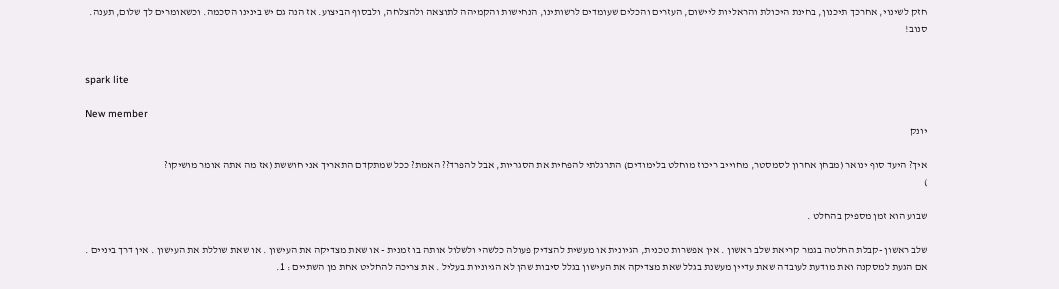חזק לשינוי, אחרכך תיכנון, בחינת היכולת והראליות ליישום, העזרים והכלים שעומדים לרשותינו, הנחישות והקמיהה לתוצאה ולהצלחה, ולבסוף הביצוע. אז הנה גם יש בינינו הסכמה. וכשאומרים לך שלום, תענה. סנוב!


spark lite

New member
יונק

איך? היעד סוף ינואר (מבחן אחרון לסמסטר, מחוייב ריכוז מוחלט בלימודים) התרגלתי להפחית את הסגריות, אבל להפרד?? האמת? ככל שמתקדם התאריך אני חוששת (אז מה אתה אומר מושיקו?
)

שבוע הוא זמן מספיק בהחלט .

שלב ראשון -קבלת החלטה בגמר קריאת שלב ראשון . אין אפשרות טכנית, הגיונית או מעשית להצדיק פעולה כלשהי ולשלול אותה בו זמנית - או שאת מצדיקה את העישון . או שאת שוללת את העישון . אין דרך ביניים . אם הגעת למסקנה ואת מודעת לעובדה שאת עדיין מעשנת בגלל שאת מצדיקה את העישון בגלל סיבות שהן לא הגיוניות בעליל . את צריכה להחליט אחת מן השתיים : 1.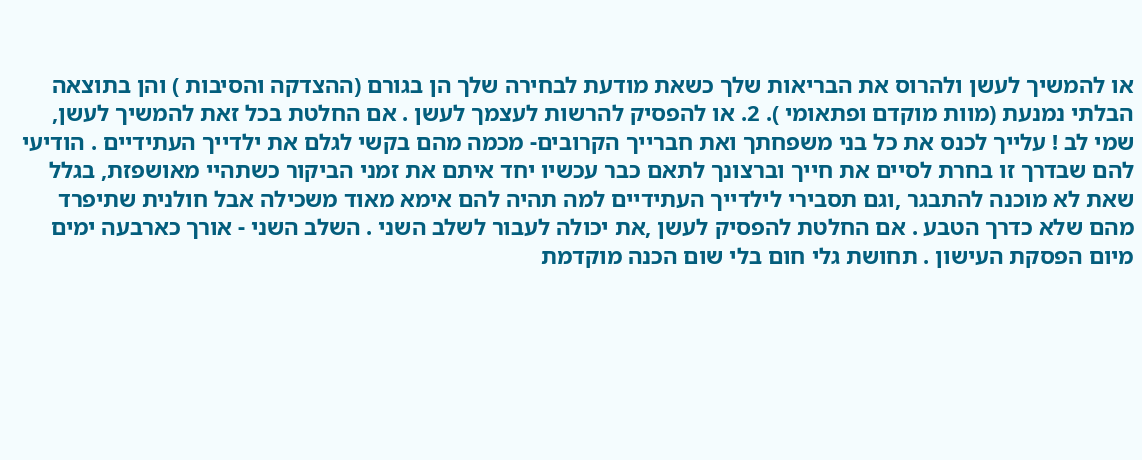או להמשיך לעשן ולהרוס את הבריאות שלך כשאת מודעת לבחירה שלך הן בגורם (ההצדקה והסיבות ) והן בתוצאה הבלתי נמנעת (מוות מוקדם ופתאומי ). 2. או להפסיק להרשות לעצמך לעשן . אם החלטת בכל זאת להמשיך לעשן, שמי לב ! עלייך לכנס את כל בני משפחתך ואת חברייך הקרובים- מכמה מהם בקשי לגלם את ילדייך העתידיים . הודיעי להם שבדרך זו בחרת לסיים את חייך וברצונך לתאם כבר עכשיו יחד איתם את זמני הביקור כשתהיי מאושפזת, בגלל שאת לא מוכנה להתבגר ,וגם תסבירי לילדייך העתידיים למה תהיה להם אימא מאוד משכילה אבל חולנית שתיפרד מהם שלא כדרך הטבע . אם החלטת להפסיק לעשן ,את יכולה לעבור לשלב השני . השלב השני - אורך כארבעה ימים מיום הפסקת העישון . תחושת גלי חום בלי שום הכנה מוקדמת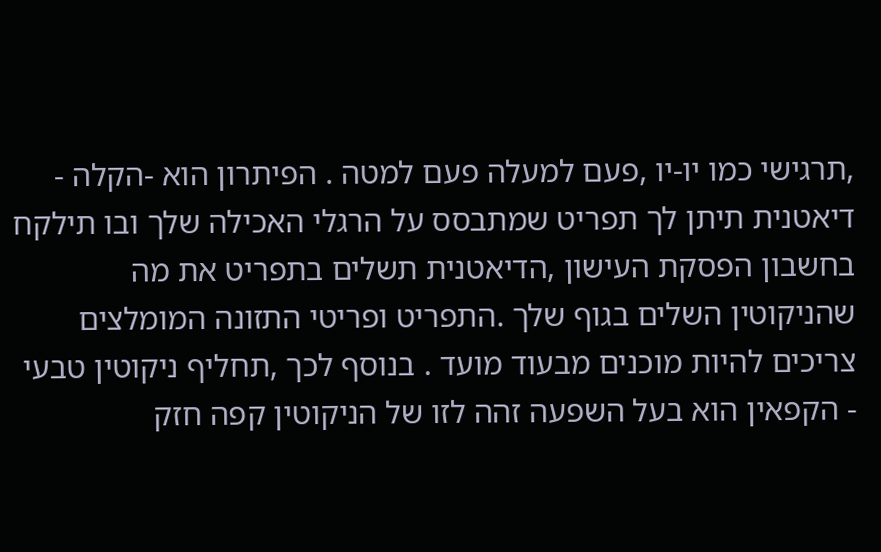,תרגישי כמו יו-יו ,פעם למעלה פעם למטה . הפיתרון הוא -הקלה - דיאטנית תיתן לך תפריט שמתבסס על הרגלי האכילה שלך ובו תילקח בחשבון הפסקת העישון ,הדיאטנית תשלים בתפריט את מה שהניקוטין השלים בגוף שלך .התפריט ופריטי התזונה המומלצים צריכים להיות מוכנים מבעוד מועד . בנוסף לכך ,תחליף ניקוטין טבעי - הקפאין הוא בעל השפעה זהה לזו של הניקוטין קפה חזק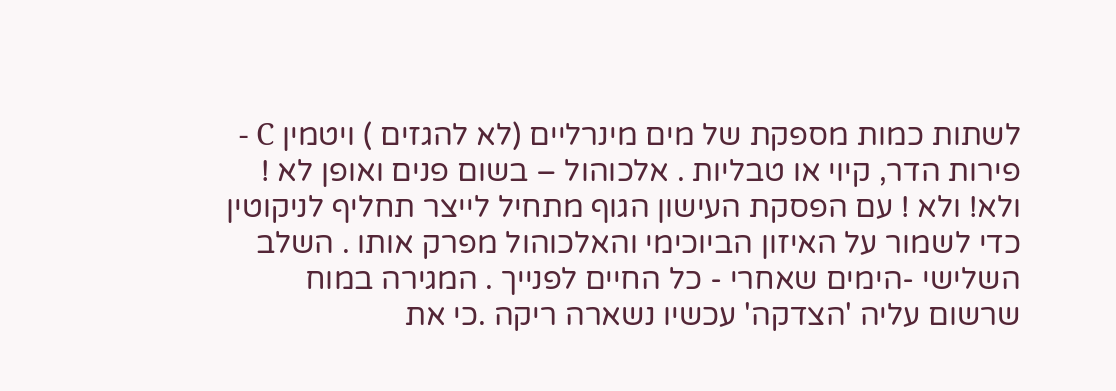לשתות כמות מספקת של מים מינרליים (לא להגזים ) ויטמין C - פירות הדר, קיוי או טבליות . אלכוהול – בשום פנים ואופן לא ! ולא! ולא ! עם הפסקת העישון הגוף מתחיל לייצר תחליף לניקוטין כדי לשמור על האיזון הביוכימי והאלכוהול מפרק אותו . השלב השלישי -הימים שאחרי - כל החיים לפנייך . המגירה במוח שרשום עליה 'הצדקה' עכשיו נשארה ריקה .כי את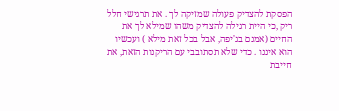הפסקת להצדיק פעולה שמזיקה לך . את תרגישי חלל ריק ,כי היית רגילה להצדיק משהו שמילא לך את החיים (אמנם בג'יפה, אבל בכל זאת מילא ) ועכשיו הוא איננו . כדי שלא תסתובבי עם הריקנות הזאת, את חייבת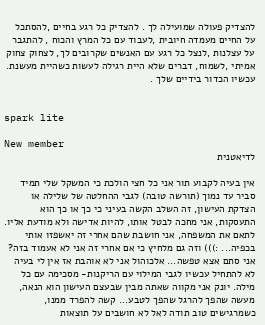להצדיק פעולה שמועילה לך . להצדיק כל רגע בחיים ,להסתכל על החיים מעמדה חיובית ,לעבוד עם כל המרץ והכוח , להתגבר על עצלנות ,לנצל כל רגע עם האנשים שקרובים לך, לצחוק צחוק אמיתי ,לשמוח, דברים שלא היית רגילה לעשות כשהיית מעשנת. עכשיו הכדור בידיים שלך .


spark lite

New member
לדיאטנית

אין בעיה לקבוע תור אני כל חצי הולכת כי המשקל שלי תמיד סביר עד נמוך (תורשה טובה) לגבי ההחלטה של שלילה או הצדקת העישון, זה השלב הקשה בעיני כי כך או כך הוא התעסקות, אני מחכה לבטל אותו, להיות אדישה ולא מודעת אליו. לתאם את המשפחה, אני חושבת שהם אחרי זה יאשפזו אותי בכפיה... :))) וזה גם מלחיץ כי אם אחרי זה אני לא אעמוד בזה? אני סתם אצא טפשה... אלכוהול אני לא אוהבת אז אין לי בעיה לא להתחיל עכשיו לגבי המילוי עם הריקנות- מסכימה עם כל מילה. יונק אני מקווה שאתה מבין שבעצם העישון הוא הנאה, מעשה שהפך להרגל שהפך לטבע... קשה להפרד ממנו, כשמרגישים טוב תודה לאל לא חושבים על תוצאות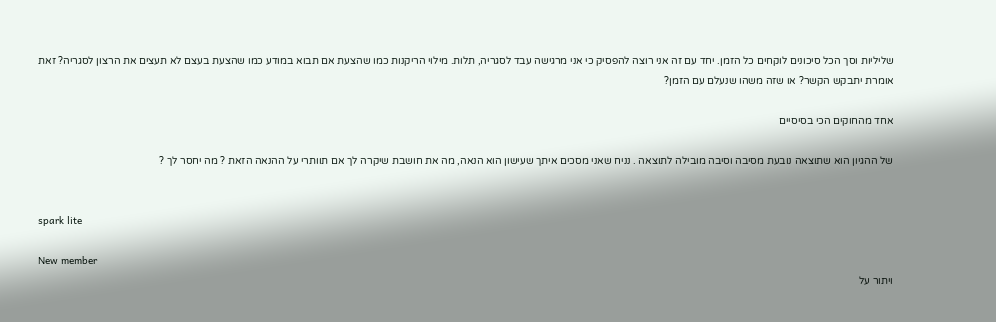שליליות וסך הכל סיכונים לוקחים כל הזמן. יחד עם זה אני רוצה להפסיק כי אני מרגישה עבד לסגריה, תלות. מילוי הריקנות כמו שהצעת אם תבוא במודע כמו שהצעת בעצם לא תעצים את הרצון לסגריה? זאת אומרת יתבקש הקשר? או שזה משהו שנעלם עם הזמן?

אחד מהחוקים הכי בסיסיים

של ההגיון הוא שתוצאה נובעת מסיבה וסיבה מובילה לתוצאה . נניח שאני מסכים איתך שעישון הוא הנאה, מה את חושבת שיקרה לך אם תוותרי על ההנאה הזאת ? מה יחסר לך ?


spark lite

New member
ויתור על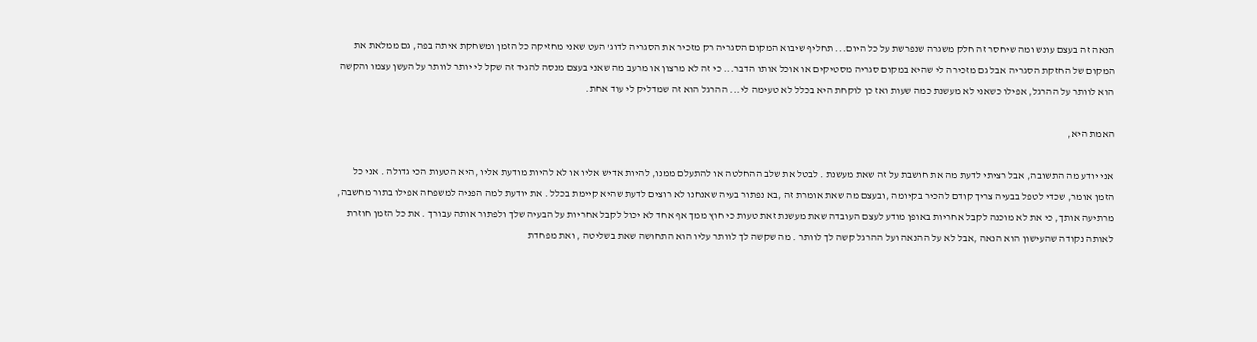הנאה זה בעצם עונש ומה שיחסר זה חלק משגרה שנפרשת על כל היום... תחליף שיבוא המקום הסגריה רק מזכיר את הסגריה לדוג' העט שאני מחזיקה כל הזמן ומשחקת איתה בפה, גם ממלאת את המקום של החזקת הסגריה אבל גם מזכירה לי שהיא במקום סגריה מסטיקים או אוכל אותו הדבר... כי זה לא מרצון או מרעב מה שאני בעצם מנסה להגיד זה שקל לי יותר לוותר על העשן עצמו והקשה הוא לוותר על ההרגל, אפילו כשאני לא מעשנת כמה שעות ואז כן לוקחת היא בכלל לא טעימה לי... ההרגל הוא זה שמדליק לי עוד אחת.

האמת היא,

אני יודע מה התשובה, אבל רציתי לדעת מה את חושבת על זה שאת מעשנת . לבטל את שלב ההחלטה או להתעלם ממנו, להיות אדיש אליו או לא להיות מודעת אליו ,היא הטעות הכי גדולה . אני כל הזמן אומר, שכדי לטפל בבעיה צריך קודם להכיר בקיומה ,ובעצם מה שאת אומרת זה ,בא נפתור בעיה שאנחנו לא רוצים לדעת שהיא קיימת בכלל . את יודעת למה הפניה למשפחה אפילו בתור מחשבה, מרתיעה אותך, כי את לא מוכנה לקבל אחריות באופן מודע לעצם העובדה שאת מעשנת זאת טעות כי חוץ ממך אף אחד לא יכול לקבל אחריות על הבעיה שלך ולפתור אותה עבורך . את כל הזמן חוזרת לאותה נקודה שהעישון הוא הנאה ,אבל לא על ההנאה ועל ההרגל קשה לך לוותר . מה שקשה לך לוותר עליו הוא התחושה שאת בשליטה , ואת מפחדת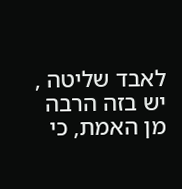לאבד שליטה , יש בזה הרבה מן האמת, כי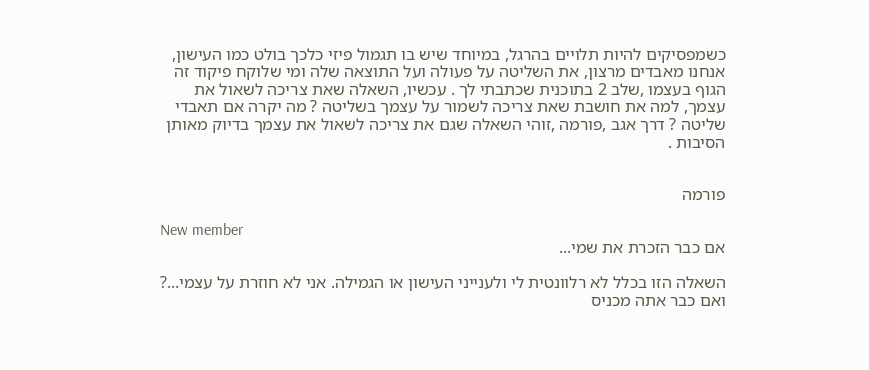כשמפסיקים להיות תלויים בהרגל, במיוחד שיש בו תגמול פיזי כלכך בולט כמו העישון, אנחנו מאבדים מרצון, את השליטה על פעולה ועל התוצאה שלה ומי שלוקח פיקוד זה הגוף בעצמו ,שלב 2 בתוכנית שכתבתי לך . עכשיו, השאלה שאת צריכה לשאול את עצמך, למה את חושבת שאת צריכה לשמור על עצמך בשליטה ? מה יקרה אם תאבדי שליטה ? דרך אגב ,פורמה ,זוהי השאלה שגם את צריכה לשאול את עצמך בדיוק מאותן הסיבות .


פורמה

New member
אם כבר הזכרת את שמי...

השאלה הזו בכלל לא רלוונטית לי ולענייני העישון או הגמילה. אני לא חוזרת על עצמי...? ואם כבר אתה מכניס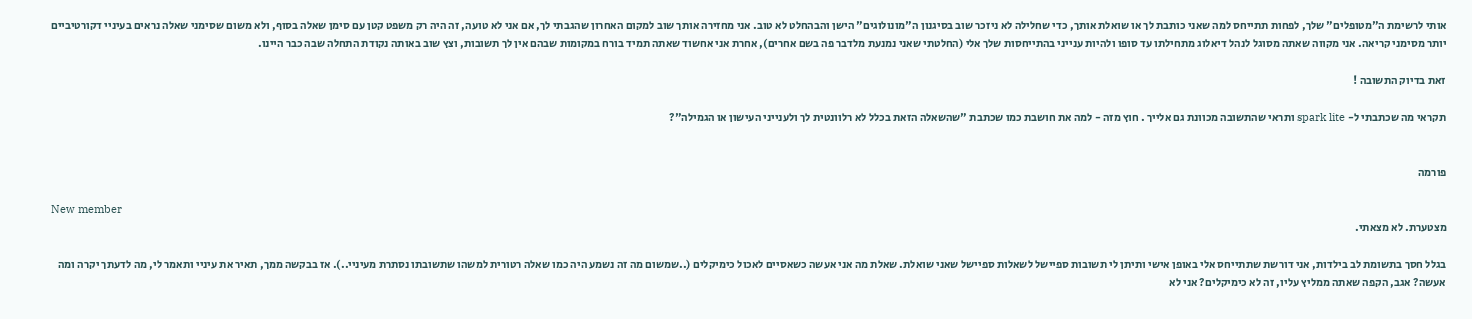אותי לרשימת ה"מטופלים" שלך, לפחות תתייחס למה שאני כותבת לך או שואלת אותך, כדי שחלילה לא ניזכר שוב בסיגנון ה"מונולוגים" הישן והבהחלט לא טוב. אני מחזירה אותך שוב למקום האחרון שהגבתי לך, אם אני לא טועה, זה היה רק משפט קטן עם סימן שאלה בסוף, ולא משום שסימני שאלה נראים בעיניי דקורטיביים יותר מסימני קריאה. אני מקווה שאתה מסוגל לנהל דיאלוג מתחילתו עד סופו ולהיות ענייני בהתייחסות שלך אלי (החלטתי שאני נמנעת מלדבר פה בשם אחרים), אחרת אני אחשוד שאתה תמיד בורח במקומות שבהם אין לך תשובות, וצץ שוב באותה נקודת התחלה שבה כבר היינו.

זאת בדיוק התשובה !

תקראי מה שכתבתי ל- spark lite ותראי שהתשובה מכוונת גם אלייך . חוץ מזה - למה את חושבת כמו שכתבת "שהשאלה הזאת בכלל לא רלוונטית לך ולענייני העישון או הגמילה"?


פורמה

New member
מצטערת. לא מצאתי.

בגלל חסך בתשומת לב בילדות, אני דורשת שתתייחס אלי באופן אישי ותיתן לי תשובות ספיישל לשאלות ספיישל שאני שואלת. שאלת מה אני אעשה כשאסיים לאכול כימיקלים (..שמשום מה זה נשמע היה כמו שאלה רטורית למשהו שתשובתו נסתרת מעיניי..). אז בבקשה ממך, תאיר את עיניי ותאמר לי, מה לדעתך יקרה ומה אעשה? אגב, הקפה שאתה ממליץ עליו, זה לא כימיקלים? אני לא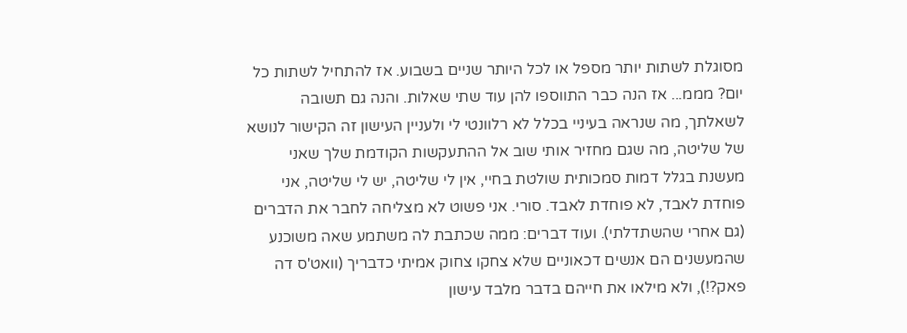מסוגלת לשתות יותר מספל או לכל היותר שניים בשבוע. אז להתחיל לשתות כל יום? מממ... אז הנה כבר התווספו להן עוד שתי שאלות. והנה גם תשובה לשאלתך, מה שנראה בעיניי בכלל לא רלוונטי לי ולעניין העישון זה הקישור לנושא של שליטה, מה שגם מחזיר אותי שוב אל ההתעקשות הקודמת שלך שאני מעשנת בגלל דמות סמכותית שולטת בחיי, אין לי שליטה, יש לי שליטה, אני פוחדת לאבד, לא פוחדת לאבד. סורי. אני פשוט לא מצליחה לחבר את הדברים (גם אחרי שהשתדלתי). ועוד דברים: ממה שכתבת לה משתמע שאה משוכנע שהמעשנים הם אנשים דכאוניים שלא צחקו צחוק אמיתי כדבריך (וואט'ס דה פאק?!), ולא מילאו את חייהם בדבר מלבד עישון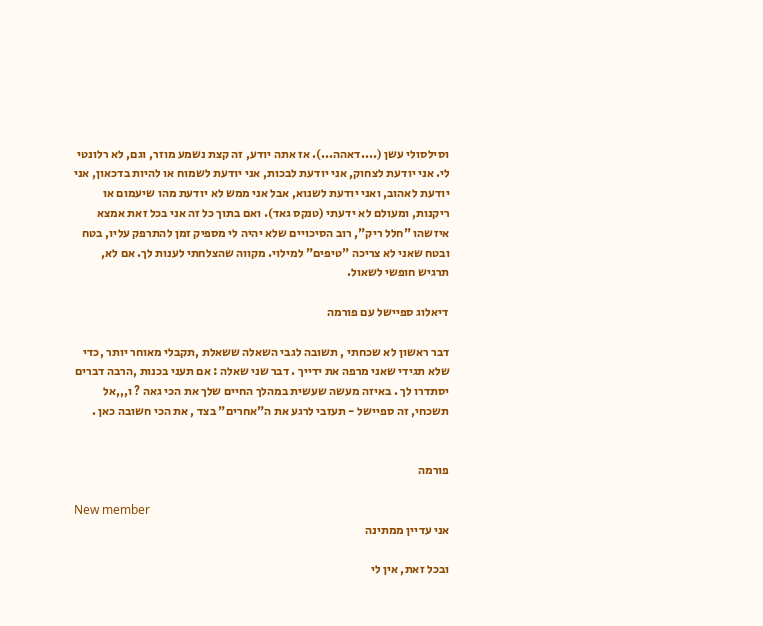וסילסולי עשן (....דאהה...). אז אתה יודע, זה קצת נשמע מוזר, וגם, לא רלונטי לי. אני יודעת לצחוק, אני יודעת לבכות, אני יודעת לשמוח או להיות בדכאון, אני יודעת לאהוב, ואני יודעת לשנוא, אבל אני ממש לא יודעת מהו שיעמום או ריקנות, ומעולם לא ידעתי (טנקס גאד). ואם בתוך כל זה אני בכל זאת אמצא איזשהו "חלל ריק", רוב הסיכויים שלא יהיה לי מספיק זמן להתרפק עליו, בטח ובטח שאני לא צריכה "טיפים" למילוי. מקווה שהצלחתי לענות לך. אם לא, תרגיש חופשי לשאול.

דיאלוג ספיישל עם פורמה

דבר ראשון לא שכחתי , תשובה לגבי השאלה ששאלת ,תקבלי מאוחר יותר ,כדי שלא תגידי שאני מרפה את ידייך . דבר שני שאלה : אם תעני בכנות ,הרבה דברים יסתדרו לך . באיזה מעשה שעשית במהלך החיים שלך את הכי גאה ? ו,,,אל תשכחי, זה ספיישל - תעזבי לרגע את ה"אחרים" בצד , את הכי חשובה כאן .


פורמה

New member
אני עדיין ממתינה

ובכל זאת, אין לי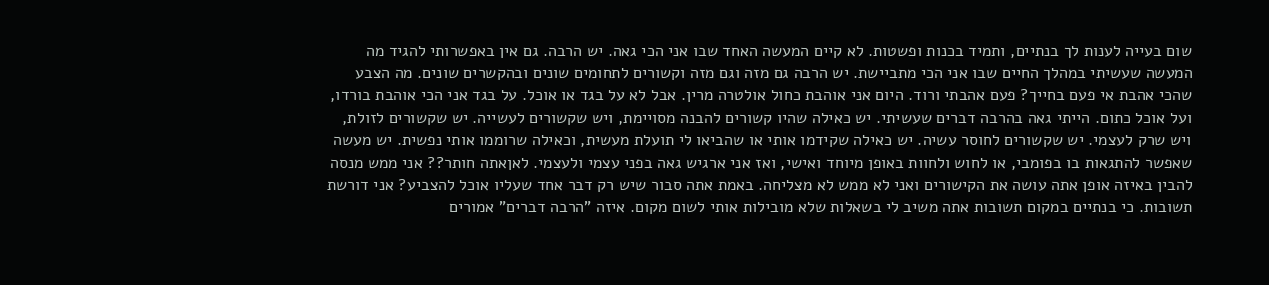שום בעייה לענות לך בנתיים, ותמיד בכנות ופשטות. לא קיים המעשה האחד שבו אני הכי גאה. יש הרבה. גם אין באפשרותי להגיד מה המעשה שעשיתי במהלך החיים שבו אני הכי מתביישת. יש הרבה גם מזה וגם מזה וקשורים לתחומים שונים ובהקשרים שונים. מה הצבע שהכי אהבת אי פעם בחייך? פעם אהבתי ורוד. היום אני אוהבת כחול אולטרה מרין. אבל לא על בגד או אוכל. על בגד אני הכי אוהבת בורדו, ועל אוכל כתום. הייתי גאה בהרבה דברים שעשיתי. יש כאילה שהיו קשורים להבנה מסויימת, ויש שקשורים לעשייה. יש שקשורים לזולת, ויש שרק לעצמי. יש שקשורים לחוסר עשיה. יש כאילה שקידמו אותי או שהביאו לי תועלת מעשית, וכאילה שרוממו אותי נפשית. יש מעשה שאפשר להתגאות בו בפומבי, או לחוש ולחוות באופן מיוחד ואישי, ואז אני ארגיש גאה בפני עצמי ולעצמי. לאןאתה חותר?? אני ממש מנסה להבין באיזה אופן אתה עושה את הקישורים ואני לא ממש לא מצליחה. באמת אתה סבור שיש רק דבר אחד שעליו אוכל להצביע? אני דורשת תשובות. כי בנתיים במקום תשובות אתה משיב לי בשאלות שלא מובילות אותי לשום מקום. איזה "הרבה דברים" אמורים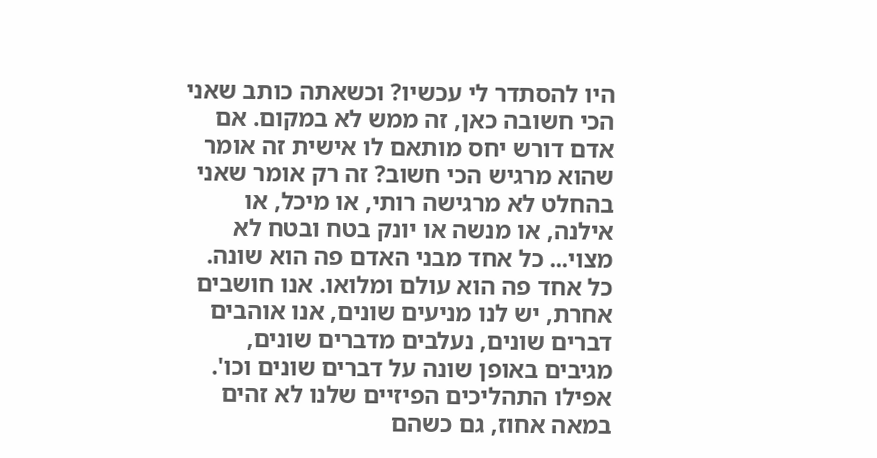היו להסתדר לי עכשיו? וכשאתה כותב שאני הכי חשובה כאן, זה ממש לא במקום. אם אדם דורש יחס מותאם לו אישית זה אומר שהוא מרגיש הכי חשוב? זה רק אומר שאני בהחלט לא מרגישה רותי, או מיכל, או אילנה, או מנשה או יונק בטח ובטח לא מצוי... כל אחד מבני האדם פה הוא שונה. כל אחד פה הוא עולם ומלואו. אנו חושבים אחרת, יש לנו מניעים שונים, אנו אוהבים דברים שונים, נעלבים מדברים שונים, מגיבים באופן שונה על דברים שונים וכו'. אפילו התהליכים הפיזיים שלנו לא זהים במאה אחוז, גם כשהם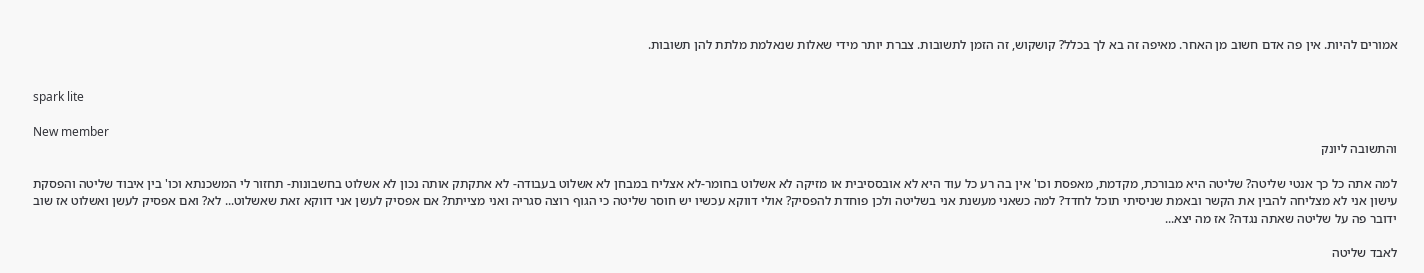אמורים להיות. אין פה אדם חשוב מן האחר. מאיפה זה בא לך בכלל? קושקוש, זה הזמן לתשובות. צברת יותר מידי שאלות שנאלמת מלתת להן תשובות.


spark lite

New member
והתשובה ליונק

למה אתה כל כך אנטי שליטה? שליטה היא מבורכת, מקדמת, מאפסת וכו' אין בה רע כל עוד היא לא אובססיבית או מזיקה לא אשלוט בחומר-לא אצליח במבחן לא אשלוט בעבודה- לא אתקתק אותה נכון לא אשלוט בחשבונות- תחזור לי המשכנתא וכו' בין איבוד שליטה והפסקת עישון אני לא מצליחה להבין את הקשר ובאמת שניסיתי תוכל לחדד? למה כשאני מעשנת אני בשליטה ולכן פוחדת להפסיק? אולי דווקא עכשיו יש חוסר שליטה כי הגוף רוצה סגריה ואני מצייתת? אם אפסיק לעשן אני דווקא זאת שאשלוט... לא? ואם אפסיק לעשן ואשלוט אז שוב ידובר פה על שליטה שאתה נגדה? אז מה יצא...

לאבד שליטה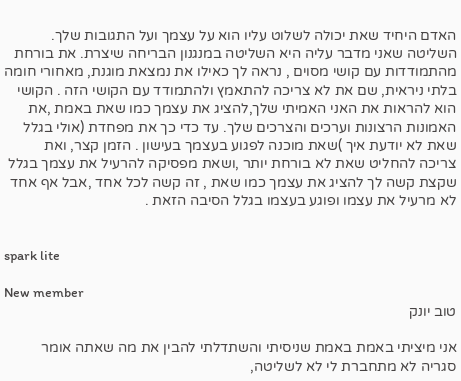האדם היחיד שאת יכולה לשלוט עליו הוא על עצמך ועל התגובות שלך. השליטה שאני מדבר עליה היא השליטה במנגנון הבריחה שיצרת. את בורחת מהתמודדות עם קושי מסוים , נראה לך כאילו את נמצאת מוגנת, מאחורי חומה בלתי ניראית, שם את לא צריכה להתאמץ ולהתמודד עם הקושי הזה . הקושי הוא להראות את האני האמיתי שלך,להציג את עצמך כמו שאת באמת ,את האמונות הרצונות וערכים והצרכים שלך. עד כדי כך את מפחדת (אולי בגלל שאת לא יודעת איך )שאת מוכנה לפגוע בעצמך בעישון . הזמן קצר, ואת צריכה להחליט שאת לא בורחת יותר ,ושאת מפסיקה להרעיל את עצמך בגלל שקצת קשה לך להציג את עצמך כמו שאת , זה קשה לכל אחד ,אבל אף אחד לא מרעיל את עצמו ופוגע בעצמו בגלל הסיבה הזאת .


spark lite

New member
טוב יונק

אני מיציתי באמת באמת שניסיתי והשתדלתי להבין את מה שאתה אומר סגריה לא מתחברת לי לא לשליטה,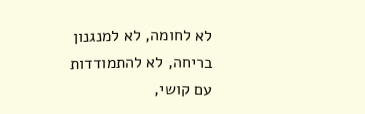לא לחומה, לא למנגנון בריחה, לא להתמודדות עם קושי,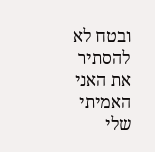ובטח לא להסתיר את האני האמיתי שלי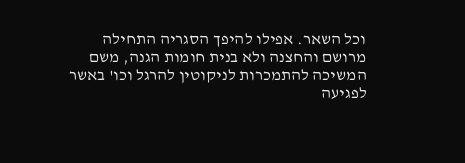וכל השאר. אפילו להיפך הסגריה התחילה מרושם והחצנה ולא בנית חומות הגנה, משם המשיכה להתמכרות לניקוטין להרגל וכו' באשר לפגיעה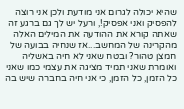שהיא יכולה לגרום אני מודעת ולכן אני רוצה להפסיק ואני אפסיק!, ורעל יש לך גם ברגע זה שאתה קורא את ההודעה את המילים האלה מהקרינה של המחשב...אז שנחיה בבועה של חמצן טהור? ובטח שאני לא חיה באשליה ואומרת שאני תמיד מציגה את עצמי כמו שאני כל הזמן, כל הזמן, כי אני חיה בחברה שיש בה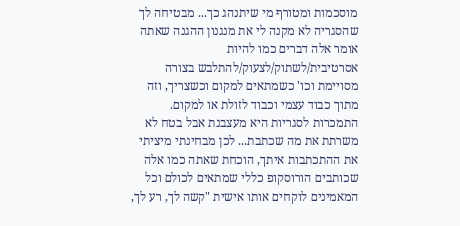מוסכמות ומטורף מי שיתנהג כך... מבטיחה לך שהסגריה לא מקנה לי את מנגנון ההגנה שאתה אומר אלה דברים כמו להיות אסרטיבית/לשתוק/לצעוק/להתלבש בצורה מסויימת וכו' כשמתאים למקום וכשצריך, וזה מתוך כבוד עצמי וכבוד לזולת או למקום. התמכרות לסגריות היא מעצבנת אבל בטח לא משרתת את מה שכתבת... לכן מבחינתי מיציתי את ההתכתבות איתך, הוכחת שאתה כמו אלה שכותבים הורוסקופ כללי שמתאים לכולם וכל המאמינים לוקחים אותו אישית "קשה לך, רע לך,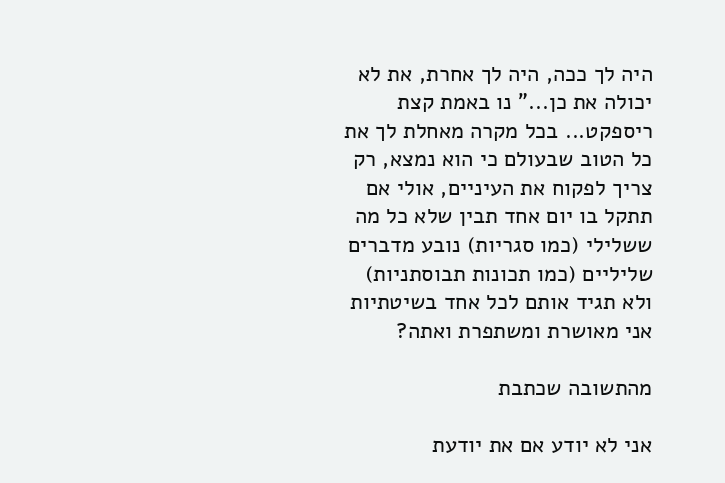היה לך ככה, היה לך אחרת, את לא יכולה את כן..." נו באמת קצת ריספקט... בכל מקרה מאחלת לך את כל הטוב שבעולם כי הוא נמצא, רק צריך לפקוח את העיניים, אולי אם תתקל בו יום אחד תבין שלא כל מה ששלילי (כמו סגריות) נובע מדברים שליליים (כמו תכונות תבוסתניות) ולא תגיד אותם לכל אחד בשיטתיות אני מאושרת ומשתפרת ואתה?

מהתשובה שכתבת

אני לא יודע אם את יודעת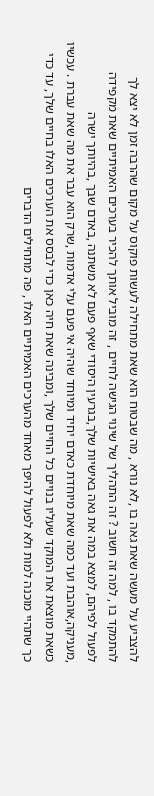להצביע על מעשה שאת גאה בו ,לא נורא , מה שבטוח הוא שאת מתחילה לעשות פוקוס על מקום שהרבה זמן לא יצא לך להתמקד בו , למה זה חשוב ? זה התהליך של שינוי הגישה לחיים , זה מוביל אותך להכיר בערכים האמיתיים שאת מקפידה לפעול לפיהם, למצא במה את גאה באישיות שלך,בגרעין היסודי שאף פעם לא משתנה ,באדם שבך ,בהיותך ישרה ,מעניקה,אוהבת ועד כמה שאת מיוחדת כאדם יחיד ומיוחד שהיה אי פעם עלי אדמות ,שרק הוא עבר את מה שאת עברת . עכשיו כשאת מוצאת את המוקד שעליו בנויים כל החיים שלך ,ומבינה שאת חיה כאן כדי לבסס את הערכים האלו בחיים שלך, עד כדי כך שתהיי מוכנה למות ולא לפעול להיפך מאחד מהערכים האמיתיים האלו , פה מתחילים הדברים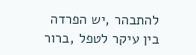להתבהר ,יש הפרדה בין עיקר לטפל ,ברור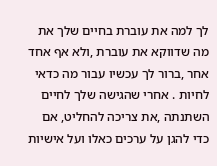לך למה את עוברת בחיים שלך את מה שדווקא את עוברת ,ולא אף אחד אחר ,ברור לך עכשיו עבור מה כדאי לחיות . אחרי שהגישה שלך לחיים השתנתה ,את צריכה להחליט, אם כדי להגן על ערכים כאלו ועל אישיות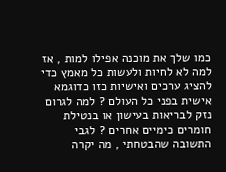כמו שלך את מוכנה אפילו למות , אז למה לא לחיות ולעשות כל מאמץ כדי להציג ערכים ואישיות כזו כדוגמא אישית בפני כל העולם ? למה לגרום נזק לבריאות בעישון או בנטילת חומרים כימיים אחרים ? לגבי התשובה שהבטחתי , מה יקרה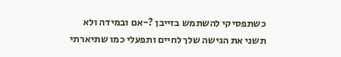כשתפסיקי להשתמש בזייבן ?-אם ובמידה ולא תשני את הגישה שלך לחיים ותפעלי כמו שתיארתי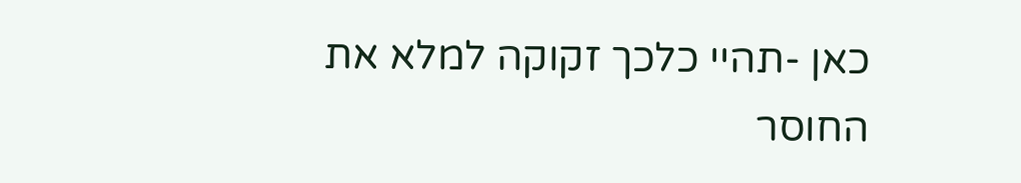כאן -תהיי כלכך זקוקה למלא את החוסר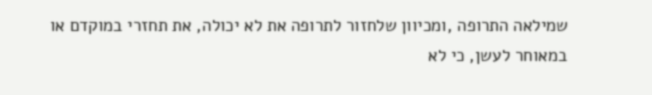שמילאה התרופה ,ומכיוון שלחזור לתרופה את לא יכולה, את תחזרי במוקדם או במאוחר לעשן, כי לא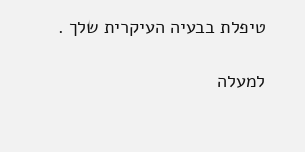טיפלת בבעיה העיקרית שלך .

למעלה